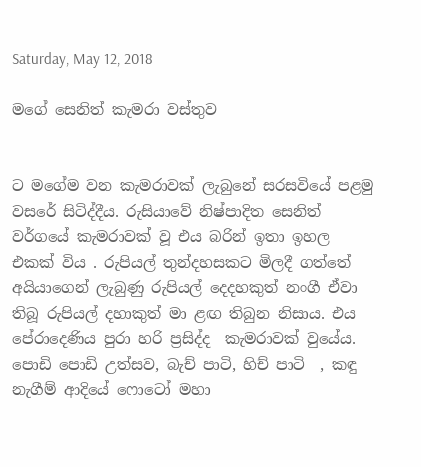Saturday, May 12, 2018

මගේ සෙනිත් කැමරා වස්තුව


ට මගේම වන කැමරාවක් ලැබුනේ සරසවියේ පළමු වසරේ සිටිද්දීය. රුසියාවේ නිෂ්පාදිත සෙනිත් වර්ගයේ කැමරාවක් වූ එය බරින් ඉතා ඉහල එකක් විය . රුපියල් තුන්දහසකට මිලදී ගත්තේ අයියාගෙන් ලැබුණු රුපියල් දෙදහකුත් නංගී ඒවා තිබූ රුපියල් දහාකුත් මා ළඟ තිබුන නිසාය. එය පේරාදෙණිය පුරා හරි ප්‍රසිද්ද  කැමරාවක් වුයේය. පොඩි පොඩි උත්සව, බැච් පාටි, හිච් පාටි  , කඳු නැගීම් ආදියේ ෆොටෝ මහා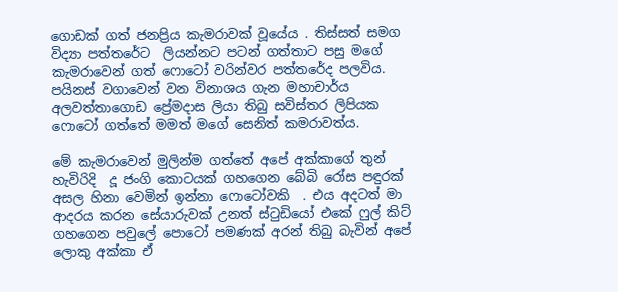ගොඩක් ගත් ජනප්‍රිය කැමරාවක් වූයේය . තිස්සත් සමග විද්‍යා පත්තරේට  ලියන්නට පටන් ගත්තාට පසු මගේ කැමරාවෙන් ගත් ෆොටෝ වරින්වර පත්තරේද පලවිය.  පයිනස් වගාවෙන් වන විනාශය ගැන මහාචාර්ය අලවත්තාගොඩ ප්‍රේමදාස ලියා තිබු සවිස්තර ලිපියක ෆොටෝ ගත්තේ මමත් මගේ සෙනිත් කමරාවත්ය.

මේ කැමරාවෙන් මුලින්ම ගත්තේ අපේ අක්කාගේ තුන් හැවිරිදි  දූ ජංගි කොටයක් ගහගෙන බේබි රෝස පඳුරක් අසල හිනා වෙමින් ඉන්නා ෆොටෝවකි  . එය අදටත් මා ආදරය කරන සේයාරුවක් උනත් ස්ටුඩියෝ එකේ ෆුල් කිට් ගහගෙන පවුලේ පොටෝ පමණක් අරන් තිබු බැවින් අපේ ලොකු අක්කා ඒ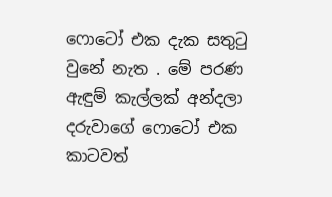ෆොටෝ එක දැක සතුටු වුනේ නැත . මේ පරණ ඇඳුම් කැල්ලක් අන්දලා දරුවාගේ ෆොටෝ එක කාටවත්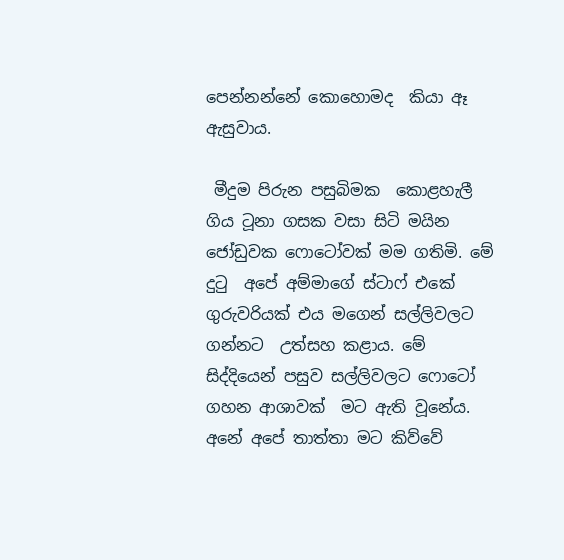පෙන්නන්නේ කොහොමද  කියා ඈ ඇසුවාය.

 මීදුම පිරුන පසුබිමක  කොළහැලී ගිය ටූනා ගසක වසා සිටි මයින ජෝඩුවක ෆොටෝවක් මම ගතිමි. මේ දුටු  අපේ අම්මාගේ ස්ටාෆ් එකේ ගුරුවරියක් එය මගෙන් සල්ලිවලට ගන්නට  උත්සහ කළාය. මේ සිද්දියෙන් පසුව සල්ලිවලට ෆොටෝ ගහන ආශාවක්  මට ඇති වූනේය. අනේ අපේ තාත්තා මට කිව්වේ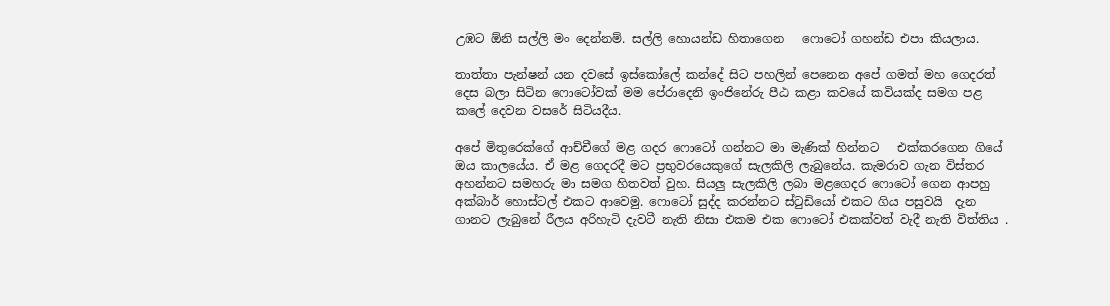උඹට ඕනි සල්ලි මං දෙන්නම්. සල්ලි හොයන්ඩ හිතාගෙන   ෆොටෝ ගහන්ඩ එපා කියලාය.

තාත්තා පැන්ෂන් යන දවසේ ඉස්කෝලේ කන්දේ සිට පහලින් පෙනෙන අපේ ගමත් මහ ගෙදරත් දෙස බලා සිටින ෆොටෝවක් මම පේරාදෙනි ඉංජිනේරු පීඨ කළා කවයේ කවියක්ද සමග පළ කලේ දෙවන වසරේ සිටියදීය.

අපේ මිතුරෙක්ගේ ආච්චීගේ මළ ගදර ෆොටෝ ගන්නට මා මැණික් හින්නට   එක්කරගෙන ගියේ ඔය කාලයේය. ඒ මළ ගෙදරදී මට ප්‍රභුවරයෙකුගේ සැලකිලි ලැබුනේය. කැමරාව ගැන විස්තර අහන්නට සමහරු මා සමග හිතවත් වුහ. සියලු සැලකිලි ලබා මළගෙදර ෆොටෝ ගෙන ආපහු අක්බාර් හොස්ටල් එකට ආවෙමු. ෆොටෝ සුද්ද කරන්නට ස්ටුඩියෝ එකට ගිය පසුවයි  දැන ගානට ලැබුනේ රීලය අරිහැටි දැවටී නැති නිසා එකම එක ෆොටෝ එකක්වත් වැදී නැති විත්තිය .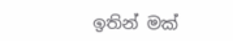ඉතින් මක්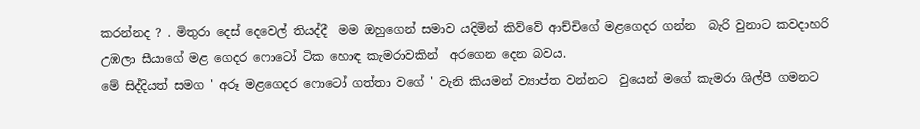කරන්නද ? . මිතුරා දෙස් දෙවෙල් තියද්දී  මම ඔහුගෙන් සමාව යදිමින් කිව්වේ ආච්චිගේ මළගෙදර ගන්න  බැරි වුනාට කවදාහරි උඹලා සීයාගේ මළ ගෙදර ෆොටෝ ටික හොඳ කැමරාවකින්  අරගෙන දෙන බවය.
මේ සිද්දියත් සමග ' අරූ මළගෙදර ෆොටෝ ගත්තා වගේ ' වැනි කියමන් ව්‍යාප්ත වන්නට  වුයෙන් මගේ කැමරා ශිල්පී ගමනට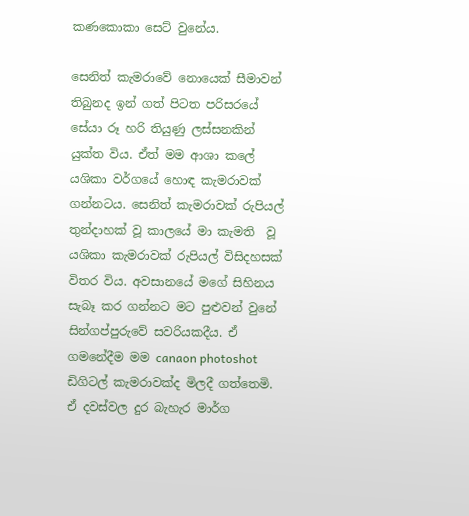කණකොකා සෙට් වුනේය.

සෙනිත් කැමරාවේ නොයෙක් සීමාවන් තිබුනද ඉන් ගත් පිටත පරිසරයේ සේයා රූ හරි තියුණු ලස්සනකින් යුක්ත විය. ඒත් මම ආශා කලේ යශිකා වර්ගයේ හොඳ කැමරාවක් ගන්නටය. සෙනිත් කැමරාවක් රුපියල් තුන්දාහක් වූ කාලයේ මා කැමති  වූ යශිකා කැමරාවක් රුපියල් විසිදහසක් විතර විය. අවසානයේ මගේ සිහිනය සැබෑ කර ගන්නට මට පුළුවන් වුනේ සින්ගප්පුරුවේ සවරියකදීය. ඒ ගමනේදීම මම canaon photoshot ඩිගිටල් කැමරාවක්ද මිලදී ගත්තෙමි.  ඒ දවස්වල දුර බැහැර මාර්ග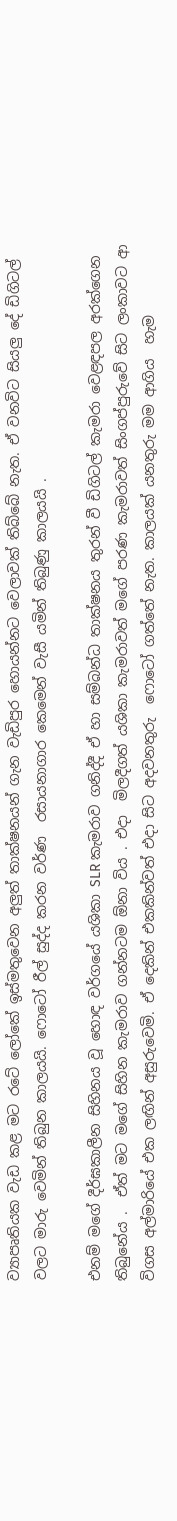ව්‍යාපෘතියක වැඩ කළ මට රටේ ලෝකේ ඉස්මතුවෙන අලුත් තාක්ෂනයන් ගැන වැඩිපුර හොයන්නට වෙලාවක් තිබ්බේ නැත. ඒ වනවිට සියලු දේ ඩිගිටල් වලට මාරු වෙමින් තිබුන කාලයයි. ෆොටෝ රීල් සුද්ද කරන වර්ණ  රසායනාගාර කෙමෙන් වැසී යමින් තිබුණු කාලයයි .

එනම් මගේ දීර්ඝකාලීන සිහිනය වූ හොඳ වර්ගයේ යශිකා SLR කැමරාව ගනිද්දී ඒ හා සම්බන්ධ තාක්ෂනය තුරන් වී ඩිගිටල් කැමරා වෙළඳපල අරක්ගෙන තිබුනේය .  ඒත් මට මගේ සිහින කැමරාව ගන්නටම ඕනා විය . එදා  මිලදීගත් යශිකා කැමරාවත් මගේ පරණ කැමරාවත් සිංගප්පුරුවේ සිට ලංකාවට ආ විගස අල්මාරියේ එක ලඟින් අසුරුවෙමි. ඒ දෙකින් එකකින්වත් එදා සිට අදවනතුරු  ෆොටෝ ගත්තේ නැත. කාලයක් යනතුරු මම ආගිය  හැම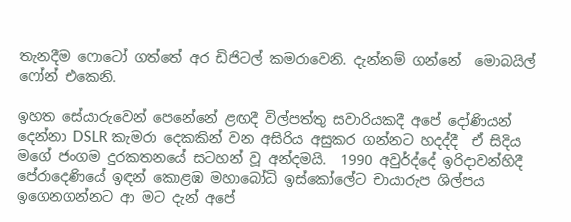තැනදීම ෆොටෝ ගත්තේ අර ඩිජිටල් කමරාවෙනි. දැන්නම් ගන්නේ  මොබයිල් ෆෝන් එකෙනි.

ඉහත සේයාරුවෙන් පෙනේනේ ළඟදී විල්පත්තු සවාරියකදී අපේ දෝණියන් දෙන්නා DSLR කැමරා දෙකකින් වන අසිරිය අසුකර ගන්නට හදද්දී  ඒ සිදිය  මගේ ජංගම දුරකතනයේ සටහන් වූ අන්දමයි.  1990 අවුර්ද්දේ ඉරිදාවන්හිදී පේරාදෙණියේ ඉඳන් කොළඹ මහාබෝධි ඉස්කෝලේට චායාරුප ශිල්පය ඉගෙනගන්නට ආ මට දැන් අපේ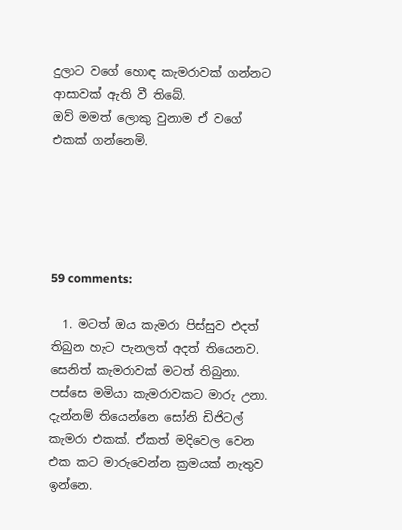දුලාට වගේ හොඳ කැමරාවක් ගන්නට ආසාවක් ඇති වී තිබේ.
ඔව් මමත් ලොකු වුනාම ඒ වගේ එකක් ගන්නෙමි.





59 comments:

  1. මටත් ඔය කැමරා පිස්සුව එදත් තිබුන හැට පැනලත් අදත් තියෙනව. සෙනිත් කැමරාවක් මටත් තිබුනා. පස්සෙ මමියා කැමරාවකට මාරු උනා. දැන්නම් තියෙන්නෙ සෝනි ඩිජිටල් කැමරා එකක්. ඒකත් මදිවෙල වෙන එක කට මාරුවෙන්න ක්‍රමයක් නැතුව ඉන්නෙ.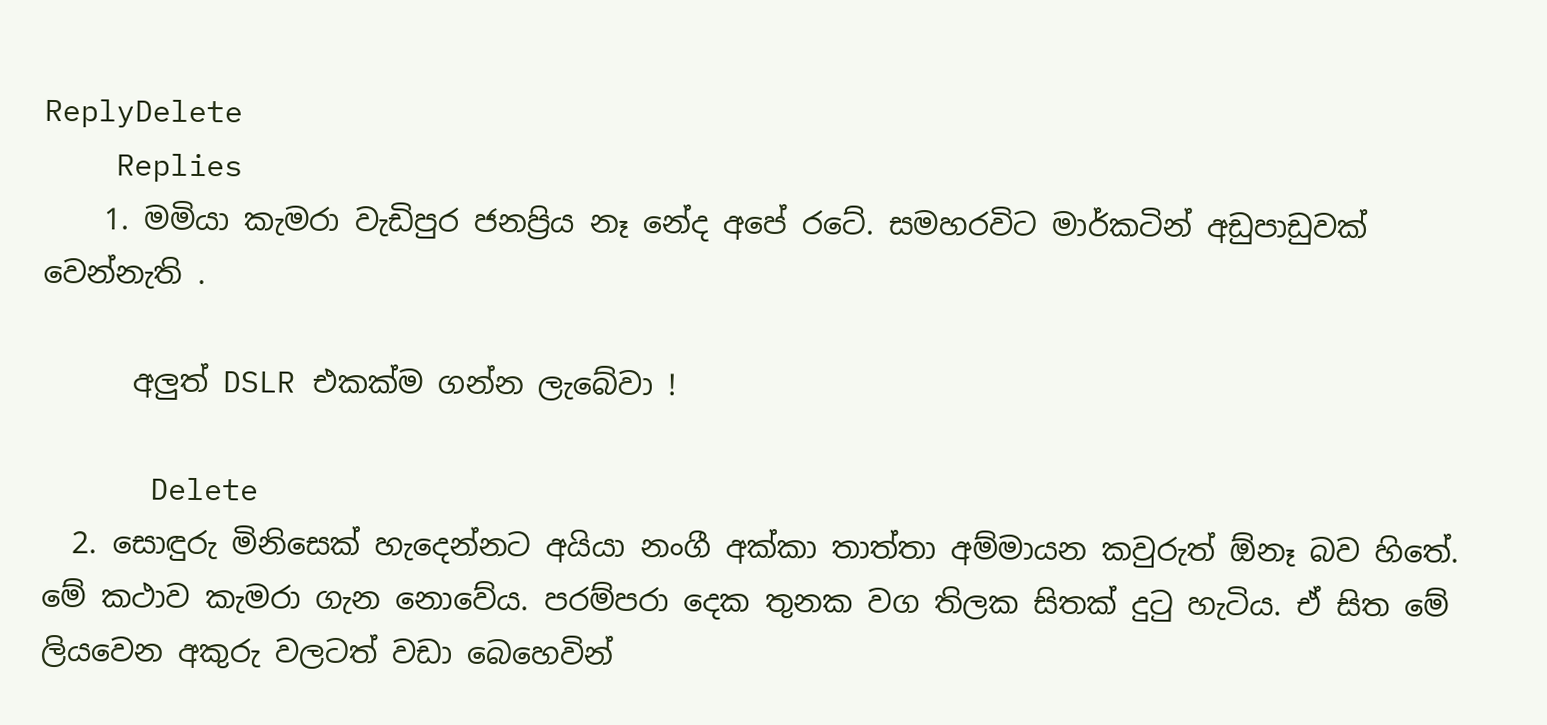ReplyDelete
    Replies
    1. මමියා කැමරා වැඩිපුර ජනප්‍රිය නෑ නේද අපේ රටේ. සමහරවිට මාර්කටින් අඩුපාඩුවක් වෙන්නැති .

      අලුත් DSLR එකක්ම ගන්න ලැබේවා !

      Delete
  2. සොඳුරු මිනිසෙක් හැදෙන්නට අයියා නංගී අක්කා තාත්තා අම්මායන කවුරුත් ඕනෑ බව හිතේ. මේ කථාව කැමරා ගැන නොවේය. පරම්පරා දෙක තුනක වග තිලක සිතක් දුටු හැටිය. ඒ සිත මේ ලියවෙන අකුරු වලටත් වඩා බෙහෙවින්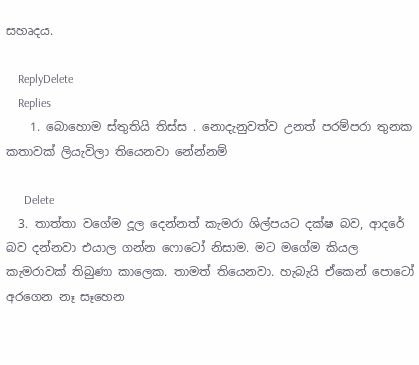සහෘදය.

    ReplyDelete
    Replies
    1. බොහොම ස්තුතියි තිස්ස . නොදැනුවත්ව උනත් පරම්පරා තුනක කතාවක් ලියැවිලා තියෙනවා නේන්නම්

      Delete
  3. තාත්තා වගේම දූල දෙන්නත් කැමරා ශිල්පයට දක්ෂ බව, ආදරේ බව දන්නවා එයාල ගන්න ෆොටෝ නිසාම. මට මගේම කියල කැමරාවක් තිබුණා කාලෙක. තාමත් තියෙනවා. හැබැයි ඒකෙන් පොටෝ අරගෙන නෑ සෑහෙන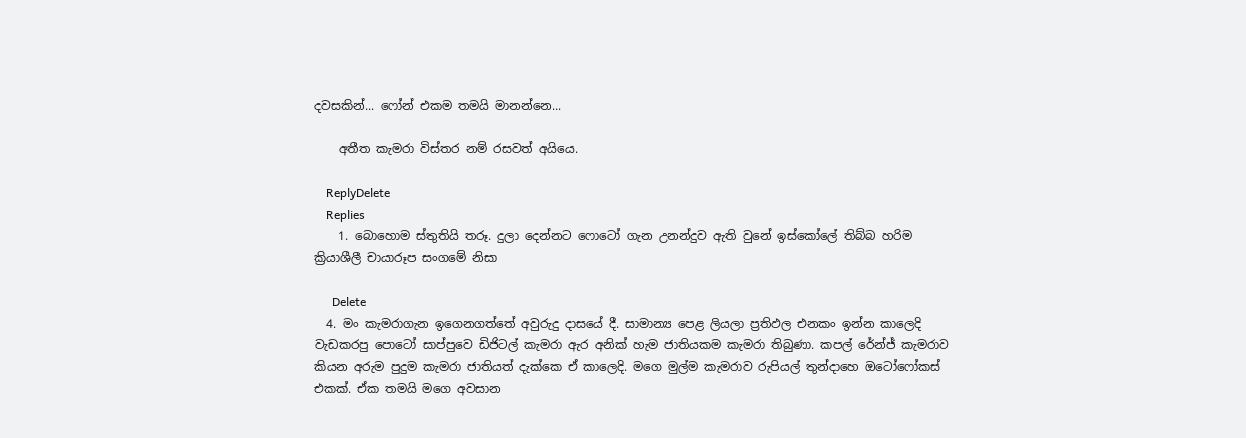දවසකින්... ෆෝන් එකම තමයි මානන්නෙ...

    අතීත කැමරා විස්තර නම් රසවත් අයියෙ.

    ReplyDelete
    Replies
    1. බොහොම ස්තුතියි තරූ. දුලා දෙන්නට ෆොටෝ ගැන උනන්දුව ඇති වුනේ ඉස්කෝලේ තිබ්බ හරිම ක්‍රියාශීලී චායාරූප සංගමේ නිසා

      Delete
  4. මං කැමරාගැන ඉගෙනගත්තේ අවුරුදු දාසයේ දී. සාමාන්‍ය පෙළ ලියලා ප්‍රතිඵල එනකං ඉන්න කාලෙදි වැඩකරපු පොටෝ සාප්පුවෙ ඩිජිටල් කැමරා ඇර අනික් හැම ජාතියකම කැමරා තිබුණා. කපල් රේන්ජ් කැමරාව කියන අරුම පුදුම කැමරා ජාතියත් දැක්කෙ ඒ කාලෙදි. මගෙ මුල්ම කැමරාව රුපියල් තුන්දාහෙ ඔටෝෆෝකස් එකක්. ඒක තමයි මගෙ අවසාන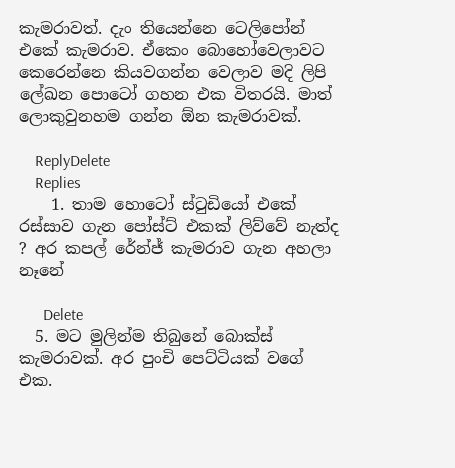කැමරාවත්. දැං තියෙන්නෙ ටෙලිපෝන් එකේ කැමරාව. ඒකෙං බොහෝවෙලාවට කෙරෙන්නෙ කියවගන්න වෙලාව මදි ලිපි ලේඛන පොටෝ ගහන එක විතරයි. මාත් ලොකුවුනහම ගන්න ඕන කැමරාවක්.

    ReplyDelete
    Replies
    1. තාම හොටෝ ස්ටුඩියෝ එකේ රස්සාව ගැන පෝස්ට් එකක් ලිව්වේ නැත්ද ? අර කපල් රේන්ජ් කැමරාව ගැන අහලා නෑනේ

      Delete
  5. මට මුලින්ම තිබුනේ බොක්ස් කැමරාවක්. අර පුංචි පෙට්ටියක් වගේ එක.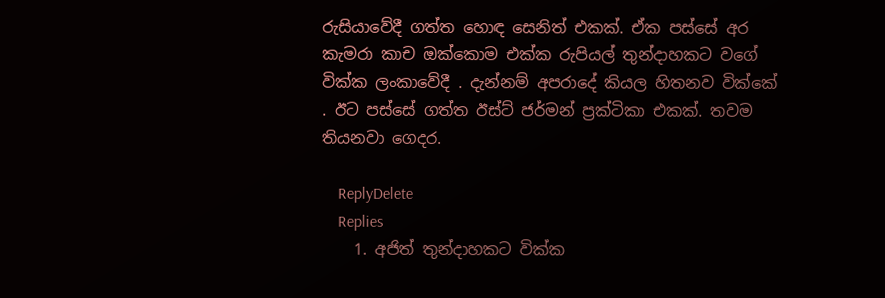රුසියාවේදී ගත්ත හොඳ සෙනිත් එකක්. ඒක පස්සේ අර කැමරා කාච ඔක්කොම එක්ක රුපියල් තුන්දාහකට වගේ වික්ක ලංකාවේදී . දැන්නම් අපරාදේ කියල හිතනව වික්කේ . ඊට පස්සේ ගත්ත ඊස්ට් ජර්මන් ප්‍රක්ටිකා එකක්. තවම තියනවා ගෙදර.

    ReplyDelete
    Replies
    1. අජිත් තුන්දාහකට වික්ක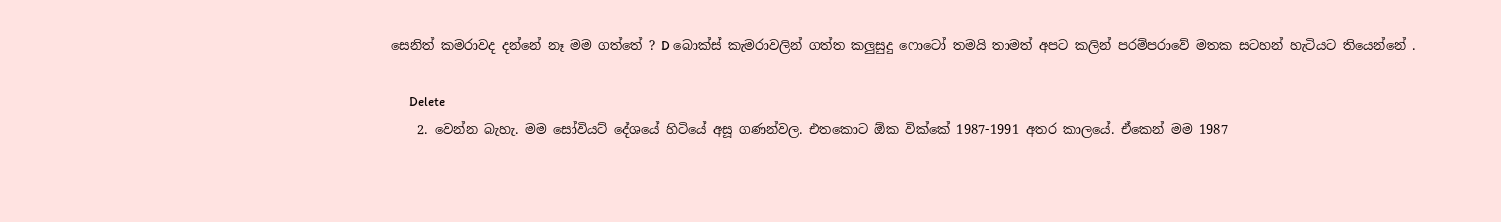සෙනිත් කමරාවද දන්නේ නෑ මම ගත්තේ ? D බොක්ස් කැමරාවලින් ගත්ත කලුසුදු ෆොටෝ තමයි තාමත් අපට කලින් පරම්පරාවේ මතක සටහන් හැටියට තියෙන්නේ .

      Delete
    2. වෙන්න බැහැ. මම සෝවියට් දේශයේ හිටියේ අසූ ගණන්වල. එතකොට ඕක වික්කේ 1987-1991 අතර කාලයේ. ඒකෙන් මම 1987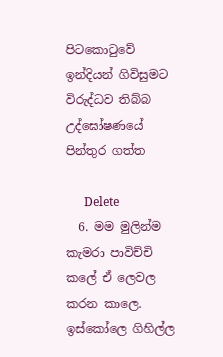පිටකොටුවේ ඉන්දියන් ගිවිසුමට විරුද්ධව තිබ්බ උද්ඝෝෂණයේ පින්තුර ගත්ත

      Delete
  6. මම මුලින්ම කැමරා පාවිච්චි කලේ ඒ ලෙවල කරන කාලෙ. ඉස්කෝලෙ ගිහිල්ල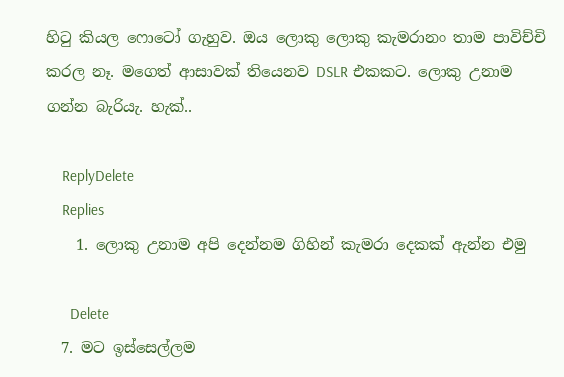හිටු කියල ෆොටෝ ගැහුව. ඔය ලොකු ලොකු කැමරානං තාම පාවිච්චි කරල නෑ. මගෙත් ආසාවක් තියෙනව DSLR එකකට. ලොකු උනාම ගන්න බැරියැ. හැක්..

    ReplyDelete
    Replies
    1. ලොකු උනාම අපි දෙන්නම ගිහින් කැමරා දෙකක් ඇන්න එමු

      Delete
  7. මට ඉස්සෙල්ලම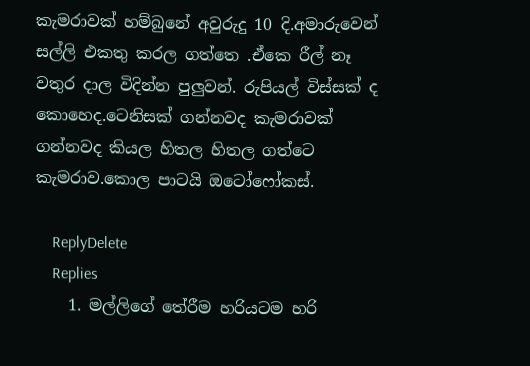කැමරාවක් හම්බුනේ අවුරුදු 10 දි.අමාරුවෙන් සල්ලි එකතු කරල ගත්තෙ .ඒකෙ රීල් නෑ වතුර දාල විදින්න පුලුවන්. රුපියල් විස්සක් ද කොහෙද.ටෙනිසක් ගන්නවද කැමරාවක් ගන්නවද කියල හිතල හිතල ගත්ටෙ කැමරාව.කොල පාටයි ඔටෝෆෝකස්.

    ReplyDelete
    Replies
    1. මල්ලිගේ තේරීම හරියටම හරි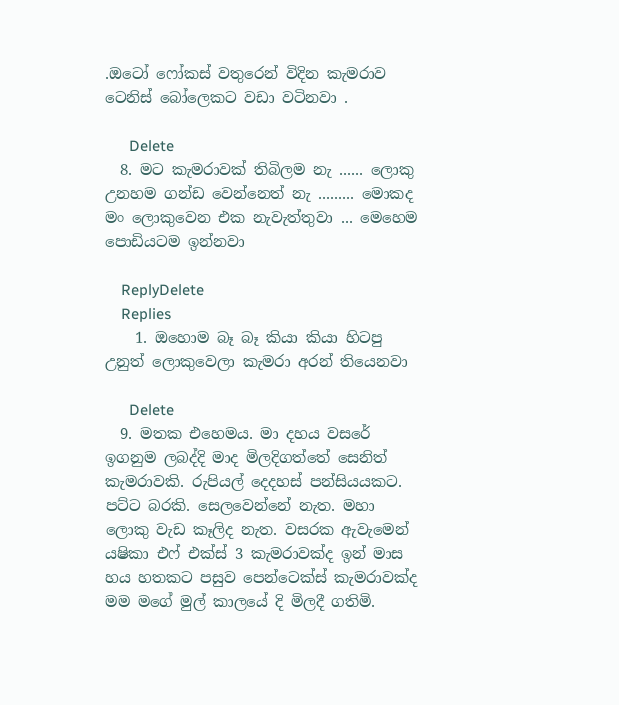.ඔටෝ ෆෝකස් වතුරෙන් විදින කැමරාව ටෙනිස් බෝලෙකට වඩා වටිනවා .

      Delete
  8. මට කැමරාවක් තිබිලම නැ ...... ලොකු උනහම ගන්ඩ වෙන්නෙත් නැ ......... මොකද මං ලොකුවෙන එක නැවැත්තුවා ... මෙහෙම පොඩියටම ඉන්නවා

    ReplyDelete
    Replies
    1. ඔහොම බෑ බෑ කියා කියා හිටපු උනුත් ලොකුවෙලා කැමරා අරන් තියෙනවා

      Delete
  9. මතක එහෙමය. මා දහය වසරේ ඉගනුම ලබද්දි මාද මිලදිගත්තේ සෙනිත් කැමරාවකි. රුපියල් දෙදහස් පන්සියයකට. පට්ට බරකි. සෙලවෙන්නේ නැත. මහා ලොකු වැඩ කෑලිද නැත. වසරක ඇවැමෙන් යෂිකා එෆ් එක්ස් 3 කැමරාවක්ද ඉන් මාස හය හතකට පසුව පෙන්ටෙක්ස් කැමරාවක්ද මම මගේ මුල් කාලයේ දි මිලදී ගතිමි.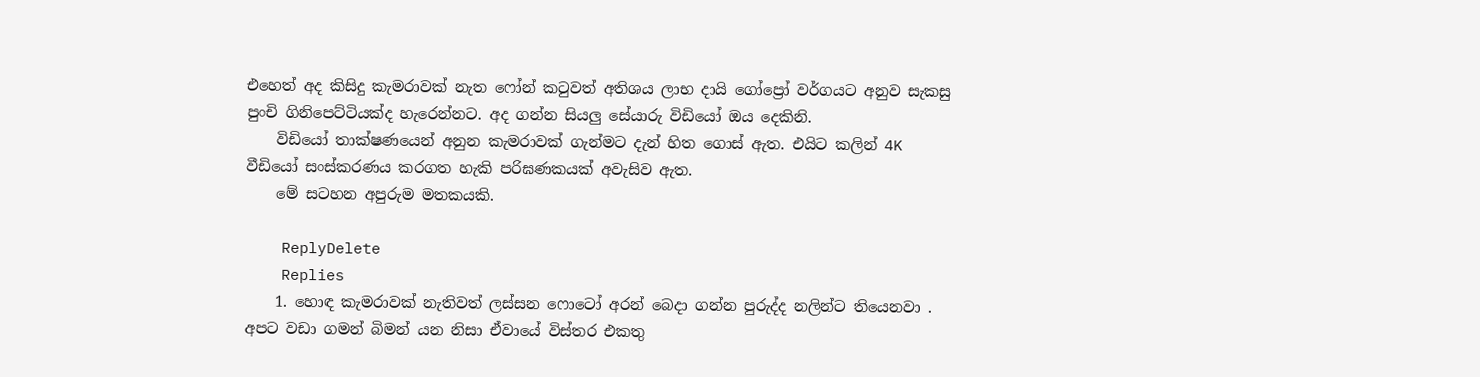එහෙත් අද කිසිදු කැමරාවක් නැත ෆෝන් කටුවත් අතිශය ලාභ දායි ගෝප්‍රෝ වර්ගයට අනුව සැකසු පුංචි ගිනිපෙට්ටියක්ද හැරෙන්නට. අද ගන්න සියලු සේයාරු විඩියෝ ඔය දෙකිනි.
    විඩියෝ තාක්ෂණයෙන් අනුන කැමරාවක් ගැන්මට දැන් හිත ගොස් ඇත. එයිට කලින් 4K වීඩියෝ සංස්කරණය කරගත හැකි පරිඝණකයක් අවැසිව ඇත.
    මේ සටහන අපුරුම මතකයකි.

    ReplyDelete
    Replies
    1. හොඳ කැමරාවක් නැතිවත් ලස්සන ෆොටෝ අරන් බෙදා ගන්න පුරුද්ද නලින්ට තියෙනවා . අපට වඩා ගමන් බිමන් යන නිසා ඒවායේ විස්තර එකතු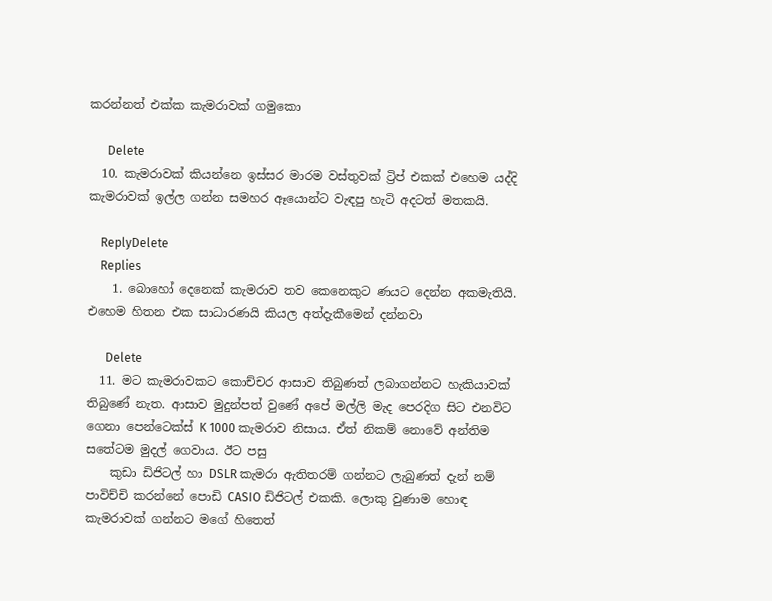කරන්නත් එක්ක කැමරාවක් ගමුකො

      Delete
  10. කැමරාවක් කියන්නෙ ඉස්සර මාරම වස්තුවක් ට්‍රිප් එකක් එහෙම යද්දි කැමරාවක් ඉල්ල ගන්න සමහර ඈයොන්ට වැඳපු හැටි අදටත් මතකයි.

    ReplyDelete
    Replies
    1. බොහෝ දෙනෙක් කැමරාව තව කෙනෙකුට ණයට දෙන්න අකමැතියි. එහෙම හිතන එක සාධාරණයි කියල අත්දැකීමෙන් දන්නවා

      Delete
  11. මට කැමරාවකට කොච්චර ආසාව තිබුණත් ලබාගන්නට හැකියාවක් තිබුණේ නැත. ආසාව මුදුන්පත් වුණේ අපේ මල්ලි මැද පෙරදිග සිට එනවිට ගෙනා පෙන්ටෙක්ස් K 1000 කැමරාව නිසාය. ඒත් නිකම් නොවේ අන්තිම සතේටම මුදල් ගෙවාය. ඊට පසු
    කුඩා ඩිජිටල් හා DSLR කැමරා ඇතිතරම් ගන්නට ලැබුණත් දැන් නම් පාවිච්චි කරන්නේ පොඩි CASIO ඩිජිටල් එකකි. ලොකු වුණාම හොඳ කැමරාවක් ගන්නට මගේ හිතෙත්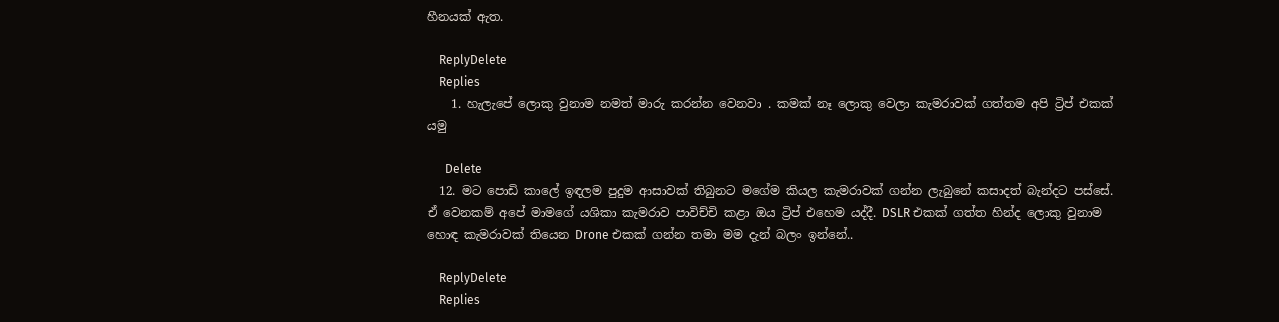හීනයක් ඇත.

    ReplyDelete
    Replies
    1. හැලැපේ ලොකු වුනාම නමත් මාරු කරන්න වෙනවා . කමක් නෑ ලොකු වෙලා කැමරාවක් ගත්තම අපි ට්‍රිප් එකක් යමු

      Delete
  12. මට පොඩි කාලේ ඉඳලම පුදුම ආසාවක් තිබුනට මගේම කියල කැමරාවක් ගන්න ලැබුනේ කසාදත් බැන්දට පස්සේ. ඒ වෙනකම් අපේ මාමගේ යශිකා කැමරාව පාවිච්චි කළා ඔය ට්‍රිප් එහෙම යද්දී. DSLR එකක් ගත්ත හින්ද ලොකු වුනාම හොඳ කැමරාවක් තියෙන Drone එකක් ගන්න තමා මම දැන් බලං ඉන්නේ..

    ReplyDelete
    Replies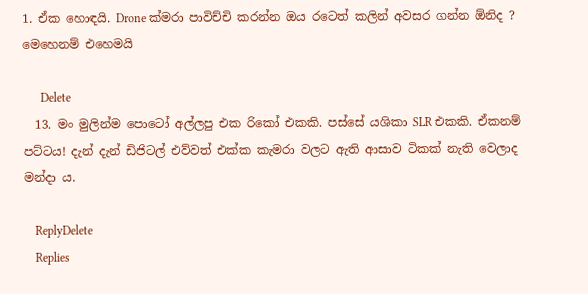1. ඒක හොඳයි. Drone ක්මරා පාවිච්චි කරන්න ඔය රටෙත් කලින් අවසර ගන්න ඕනිද ? මෙහෙනම් එහෙමයි

      Delete
  13. මං මුලින්ම පොටෝ අල්ලපු එක රිකෝ එකකි. පස්සේ යශිකා SLR එකකි. ඒකනම් පට්ටය! දැන් දැන් ඩිජිටල් එව්වත් එක්ක කැමරා වලට ඇති ආසාව ටිකක් නැති වෙලාද මන්දා ය.

    ReplyDelete
    Replies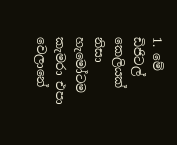1. මේ ඩිජිටල් කෙලියක් නිසා හැමෝටම කැමරා එපා වෙලානේ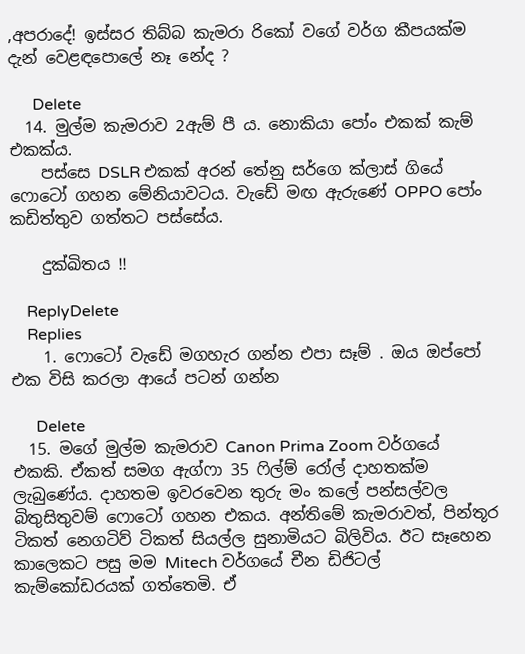,අපරාදේ! ඉස්සර තිබ්බ කැමරා රිකෝ වගේ වර්ග කීපයක්ම දැන් වෙළඳපොලේ නෑ නේද ?

      Delete
  14. මුල්ම කැමරාව 2ඇම් පී ය. නොකියා පෝං එකක් කැම් එකක්ය.
    පස්සෙ DSLR එකක් අරන් තේනු සර්ගෙ ක්ලාස් ගියේ ෆොටෝ ගහන මේනියාවටය. වැඩේ මඟ ඇරුණේ OPPO පෝං කඩිත්තුව ගත්තට පස්සේය.

    දුක්ඛිතය !!

    ReplyDelete
    Replies
    1. ෆොටෝ වැඩේ මගහැර ගන්න එපා සෑම් . ඔය ඔප්පෝ එක විසි කරලා ආයේ පටන් ගන්න

      Delete
  15. මගේ මුල්ම කැමරාව Canon Prima Zoom වර්ගයේ එකකි. ඒකත් සමග ඇග්ෆා 35 ෆිල්ම් රෝල් දාහතක්ම ලැබුණේය. දාහතම ඉවරවෙන තුරු මං කලේ පන්සල්වල බිතුසිතුවම් ෆොටෝ ගහන එකය. අන්තිමේ කැමරාවත්, පින්තූර ටිකත් නෙගටිව් ටිකත් සියල්ල සුනාමියට බිලිවිය. ඊට සෑහෙන කාලෙකට පසු මම Mitech වර්ගයේ චීන ඩිජිටල් කැම්කෝඩරයක් ගත්තෙමි. ඒ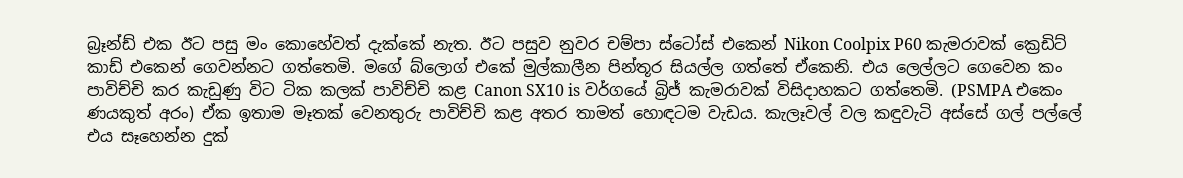බ්‍රෑන්ඩ් එක ඊට පසු මං කොහේවත් දැක්කේ නැත. ඊට පසුව නුවර චම්පා ස්ටෝස් එකෙන් Nikon Coolpix P60 කැමරාවක් ක්‍රෙඩිට් කාඩ් එකෙන් ගෙවන්නට ගත්තෙමි. මගේ බ්ලොග් එකේ මුල්කාලීන පින්තූර සියල්ල ගත්තේ ඒකෙනි. එය ලෙල්ලට ගෙවෙන කං පාවිච්චි කර කැඩුණු විට ටික කලක් පාවිච්චි කළ Canon SX10 is වර්ගයේ බ්‍රිජ් කැමරාවක් විසිදාහකට ගත්තෙමි. (PSMPA එකෙං ණයකුත් අරං) ඒක ඉතාම මෑතක් වෙනතුරු පාවිච්චි කළ අතර තාමත් හොඳටම වැඩය. කැලෑවල් වල කඳුවැටි අස්සේ ගල් පල්ලේ එය සෑහෙන්න දුක්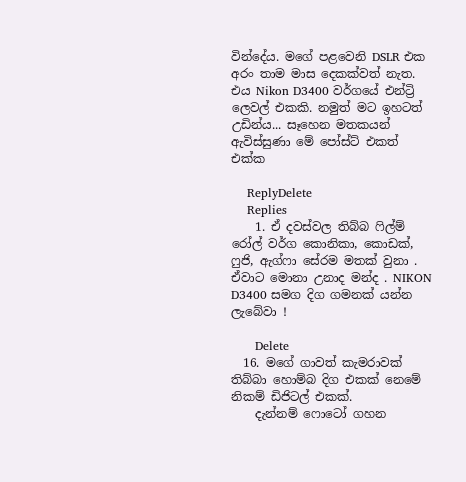වින්දේය. මගේ පළවෙනි DSLR එක අරං තාම මාස දෙකක්වත් නැත. එය Nikon D3400 වර්ගයේ එන්ට්‍රි ලෙවල් එකකි. නමුත් මට ඉහටත් උඩින්ය... සෑහෙන මතකයන් ඇවිස්සුණා මේ පෝස්ට් එකත් එක්ක

    ReplyDelete
    Replies
    1. ඒ දවස්වල තිබ්බ ෆිල්ම් රෝල් වර්ග කොනිකා, කොඩක්, ෆුජි, ඇග්ෆා සේරම මතක් වුනා . ඒවාට මොනා උනාද මන්ද . NIKON D3400 සමග දිග ගමනක් යන්න ලැබේවා !

      Delete
  16. මගේ ගාවත් කැමරාවක් තිබ්බා හොම්බ දිග එකක් නෙමේ නිකම් ඩිජිටල් එකක්.
    දැන්නම් ෆොටෝ ගහන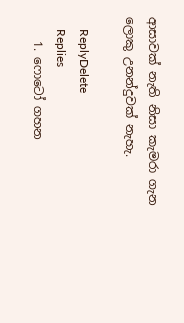ආසාවක් නැති නිසා කැමරා ගැන ලොකු උනන්දුවක් නැහැ.

    ReplyDelete
    Replies
    1. ෆොටෝ ගහන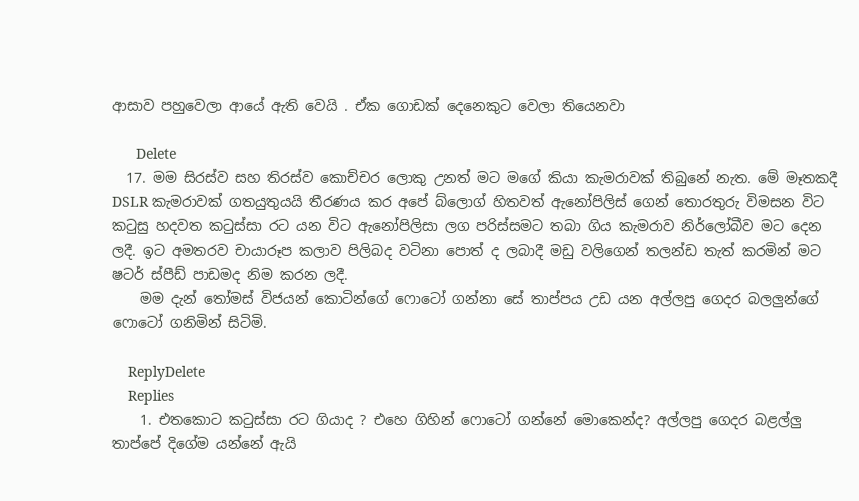ආසාව පහුවෙලා ආයේ ඇති වෙයි . ඒක ගොඩක් දෙනෙකුට වෙලා තියෙනවා

      Delete
  17. මම සිරස්ව සහ තිරස්ව කොච්චර ලොකු උනත් මට මගේ කියා කැමරාවක් තිබුනේ නැත. මේ මෑතකදී DSLR කැමරාවක් ගතයුතුයයි තීරණය කර අපේ බ්ලොග් හිතවත් ඇනෝපිලිස් ගෙන් තොරතුරු විමසන විට කටුසු හදවත කටුස්සා රට යන විට ඇනෝපිලිසා ලග පරිස්සමට තබා ගිය කැමරාව නිර්ලෝබීව මට දෙන ලදී. ඉට අමතරව චායාරූප කලාව පිලිබද වටිනා පොත් ද ලබාදී මඩු වලිගෙන් තලන්ඩ තැත් කරමින් මට ෂටර් ස්පීඩ් පාඩමද නිම කරන ලදී.
    මම දැන් තෝමස් විජයන් කොටින්ගේ ෆොටෝ ගන්නා සේ තාප්පය උඩ යන අල්ලපු ගෙදර බලලුන්ගේ ෆොටෝ ගනිමින් සිටිමි.

    ReplyDelete
    Replies
    1. එතකොට කටුස්සා රට ගියාද ? එහෙ ගිහින් ෆොටෝ ගන්නේ මොකෙන්ද? අල්ලපු ගෙදර බළල්ලු තාප්පේ දිගේම යන්නේ ඇයි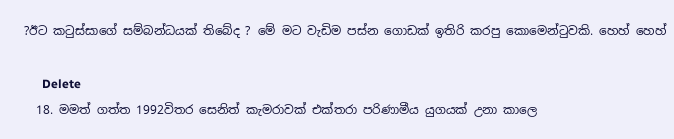?ඊට කටුස්සාගේ සම්බන්ධයක් තිබේද ? මේ මට වැඩිම පස්න ගොඩක් ඉතිරි කරපු කොමෙන්ටුවකි. හෙහ් හෙහ්

      Delete
  18. මමත් ගත්ත 1992විතර සෙනිත් කැමරාවක් එක්තරා පරිණාමීය යුගයක් උනා කාලෙ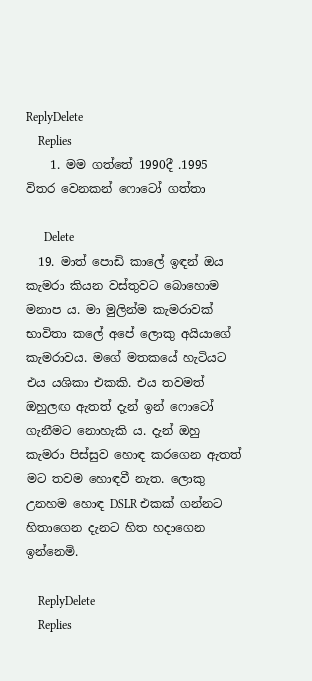ReplyDelete
    Replies
    1. මම ගත්තේ 1990දී .1995 විතර වෙනකන් ෆොටෝ ගත්තා

      Delete
  19. මාත් පොඩි කාලේ ඉඳන් ඔය කැමරා කියන වස්තුවට බොහොම මනාප ය. මා මුලින්ම කැමරාවක් භාවිතා කලේ අපේ ලොකු අයියාගේ කැමරාවය. මගේ මතකයේ හැටියට එය යශිකා එකකි. එය තවමත් ඔහුලඟ ඇතත් දැන් ඉන් ෆොටෝ ගැනීමට නොහැකි ය. දැන් ඔහු කැමරා පිස්සුව හොඳ කරගෙන ඇතත් මට තවම හොඳවී නැත. ලොකු උනහම හොඳ DSLR එකක් ගන්නට හිතාගෙන දැනට හිත හදාගෙන ඉන්නෙමි.

    ReplyDelete
    Replies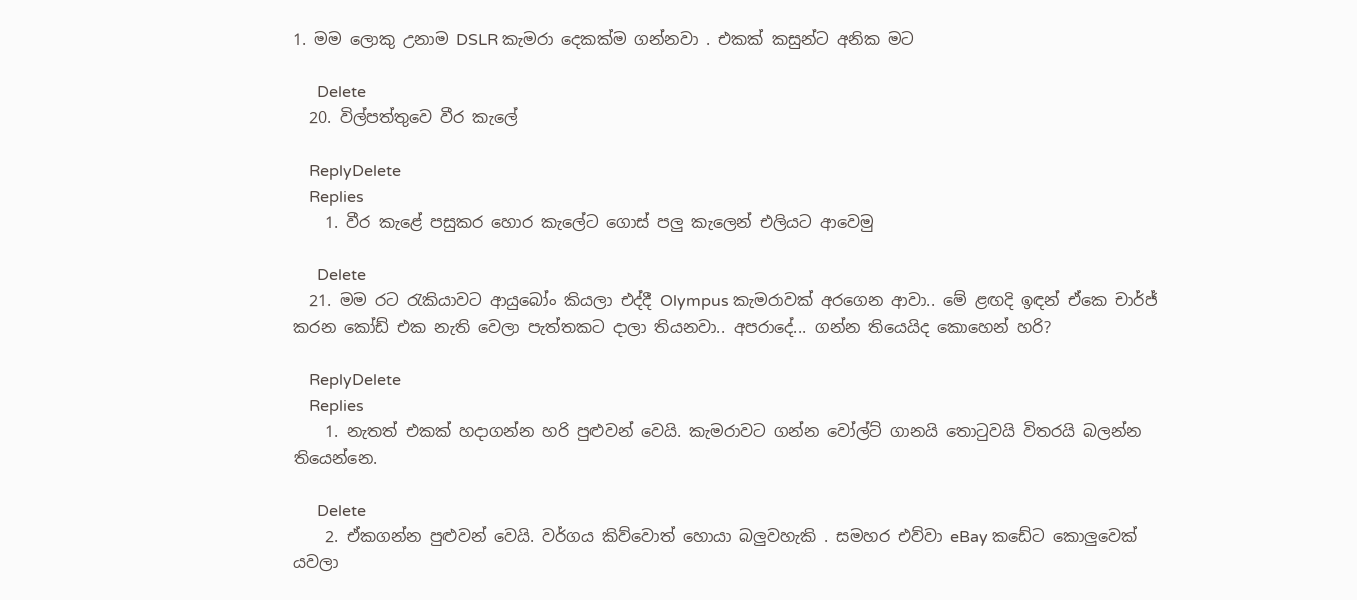1. මම ලොකු උනාම DSLR කැමරා දෙකක්ම ගන්නවා . එකක් කසුන්ට අනික මට

      Delete
  20. විල්පත්තුවෙ වීර කැලේ

    ReplyDelete
    Replies
    1. වීර කැළේ පසුකර හොර කැලේට ගොස් පලු කැලෙන් එලියට ආවෙමු

      Delete
  21. මම රට ‍රැකියාවට ආයුබෝං කියලා එද්දී Olympus කැමරාවක් අරගෙන ආවා.. මේ ළඟදි ඉඳන් ඒකෙ චාර්ජ් කරන කෝඩ් එක නැති වෙලා පැත්තකට දාලා තියනවා.. අපරාදේ... ගන්න තියෙයිද කොහෙන් හරි?

    ReplyDelete
    Replies
    1. නැතත් එකක් හදාගන්න හරි පුළුවන් වෙයි. කැමරාවට ගන්න වෝල්ට් ගානයි තොටුවයි විතරයි බලන්න තියෙන්නෙ.

      Delete
    2. ඒකගන්න පුළුවන් වෙයි. වර්ගය කිව්වොත් හොයා බලුවහැකි . සමහර එව්වා eBay කඩේට කොලුවෙක් යවලා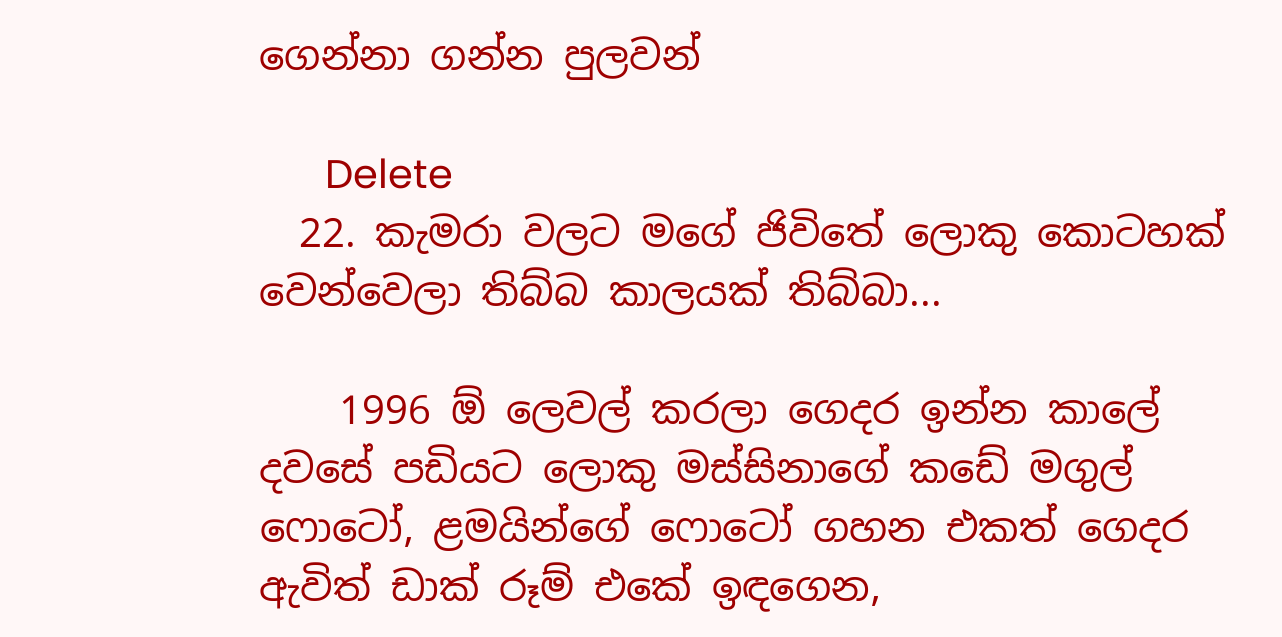ගෙන්නා ගන්න පුලවන්

      Delete
  22. කැමරා වලට මගේ ජිවිතේ ලොකු කොටහක් වෙන්වෙලා තිබ්බ කාලයක් තිබ්බා...

    1996 ඕ ලෙවල් කරලා ගෙදර ඉන්න කාලේ දවසේ පඩියට ලොකු මස්සිනාගේ කඩේ මගුල් ෆොටෝ, ළමයින්ගේ ෆොටෝ ගහන එකත් ගෙදර ඇවිත් ඩාක් රූම් එකේ ඉඳගෙන,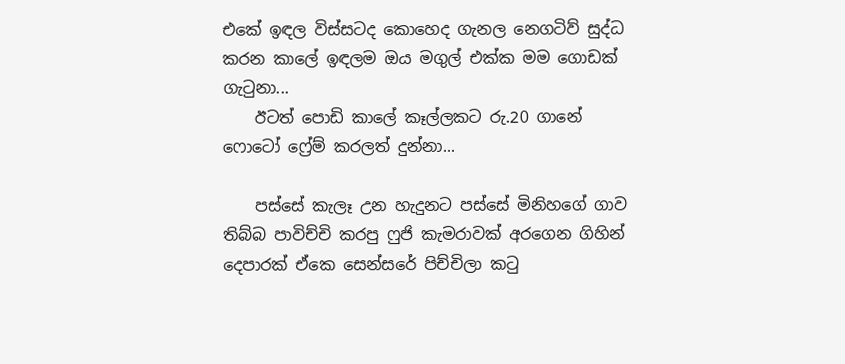එකේ ඉඳල විස්සටද කොහෙද ගැනල නෙගටිව් සුද්ධ කරන කාලේ ඉඳලම ඔය මගුල් එක්ක මම ගොඩක් ගැටුනා...
    ඊටත් පොඩි කාලේ කෑල්ලකට රු.20 ගානේ ෆොටෝ ෆ්‍රේම් කරලත් දුන්නා...

    පස්සේ කැලෑ උන හැදුනට පස්සේ මිනිහගේ ගාව තිබ්බ පාවිච්චි කරපු ෆුජි කැමරාවක් අරගෙන ගිහින් දෙපාරක් ඒකෙ සෙන්සරේ පිච්චිලා කටු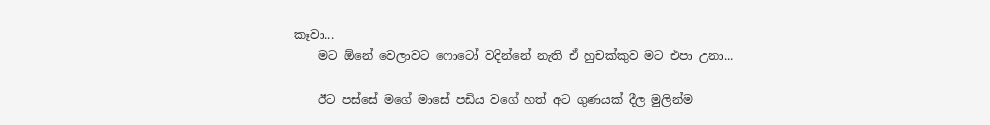කෑවා...
    මට ඕනේ වෙලාවට ෆොටෝ වදින්නේ නැති ඒ හුචක්කුව මට එපා උනා...

    ඊට පස්සේ මගේ මාසේ පඩිය වගේ හත් අට ගුණයක් දීල මුලින්ම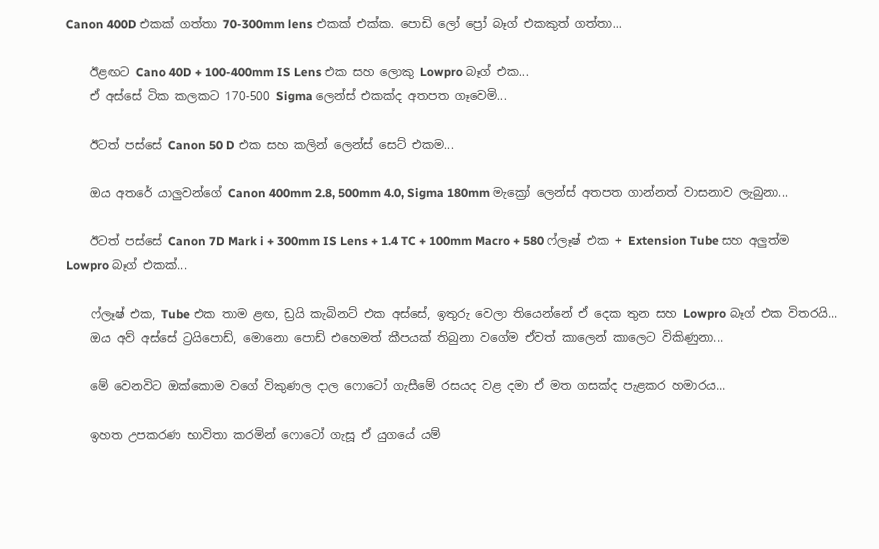Canon 400D එකක් ගත්තා 70-300mm lens එකක් එක්ක. පොඩි ලෝ ප්‍රෝ බෑග් එකකුත් ගත්තා...

    ඊළඟට Cano 40D + 100-400mm IS Lens එක සහ ලොකු Lowpro බෑග් එක...
    ඒ අස්සේ ටික කලකට 170-500 Sigma ලෙන්ස් එකක්ද අතපත ගෑවෙමි...

    ඊටත් පස්සේ Canon 50 D එක සහ කලින් ලෙන්ස් සෙට් එකම...

    ඔය අතරේ යාලුවන්ගේ Canon 400mm 2.8, 500mm 4.0, Sigma 180mm මැක්‍රෝ ලෙන්ස් අතපත ගාන්නත් වාසනාව ලැබුනා...

    ඊටත් පස්සේ Canon 7D Mark i + 300mm IS Lens + 1.4 TC + 100mm Macro + 580 ෆ්ලෑෂ් එක + Extension Tube සහ අලුත්ම Lowpro බෑග් එකක්...

    ෆ්ලෑෂ් එක, Tube එක තාම ළඟ, ඩ්‍රයි කැබිනට් එක අස්සේ, ඉතුරු වෙලා තියෙන්නේ ඒ දෙක තුන සහ Lowpro බෑග් එක විතරයි...
    ඔය අව් අස්සේ ට්‍රයිපොඩ්, මොනො පොඩ් එහෙමත් කීපයක් තිබුනා වගේම ඒවත් කාලෙන් කාලෙට විකිණුනා...

    මේ වෙනවිට ඔක්කොම වගේ විකුණල දාල ෆොටෝ ගැසීමේ රසයද වළ දමා ඒ මත ගසක්ද පැළකර හමාරය...

    ඉහත උපකරණ භාවිතා කරමින් ෆොටෝ ගැසූ ඒ යුගයේ යම්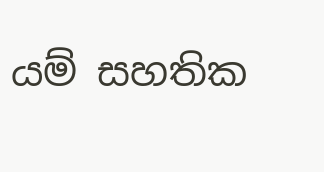යම් සහතික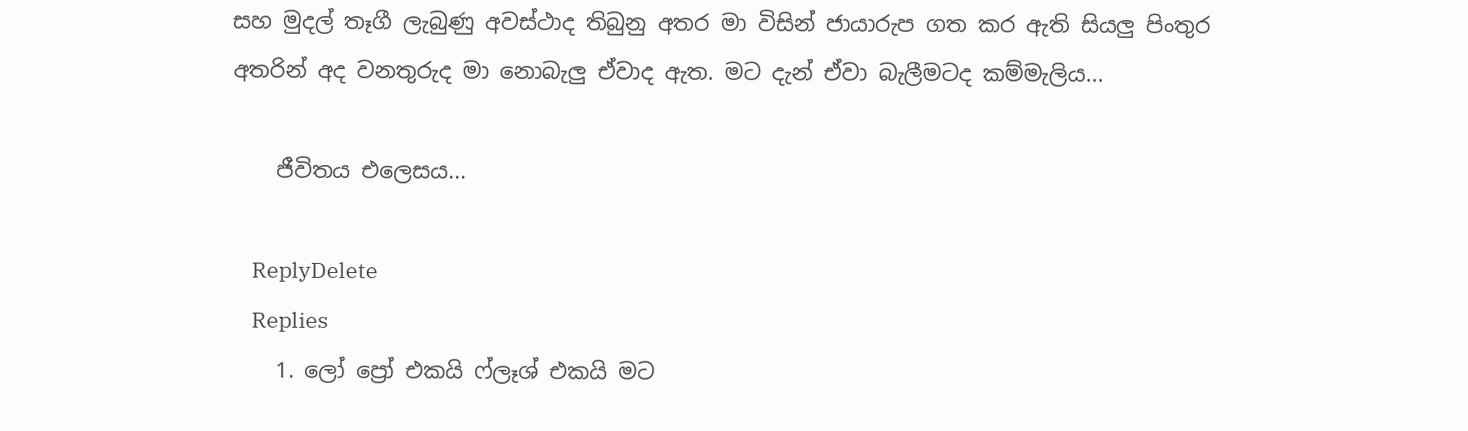සහ මුදල් තෑගී ලැබුණු අවස්ථාද තිබුනු අතර මා විසින් ජායාරුප ගත කර ඇති සියලු පිංතුර අතරින් අද වනතුරුද මා නොබැලු ඒවාද ඇත. මට දැන් ඒවා බැලීමටද කම්මැලිය...

    ජීවිතය එලෙසය...

    ReplyDelete
    Replies
    1. ලෝ ප්‍රෝ එකයි ෆ්ලෑශ් එකයි මට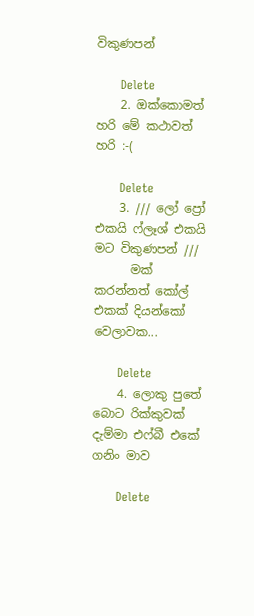විකුණපන්

      Delete
    2. ඔක්කොමත් හරි මේ කථාවත් හරි :-(

      Delete
    3. /// ලෝ ප්‍රෝ එකයි ෆ්ලෑශ් එකයි මට විකුණපන් ///
      මක් කරන්නත් කෝල් එකක් දියන්කෝ වෙලාවක...

      Delete
    4. ලොකු පුතේ බොට රික්කුවක් දැම්මා එෆ්බී එකේ ගනිං මාව

      Delete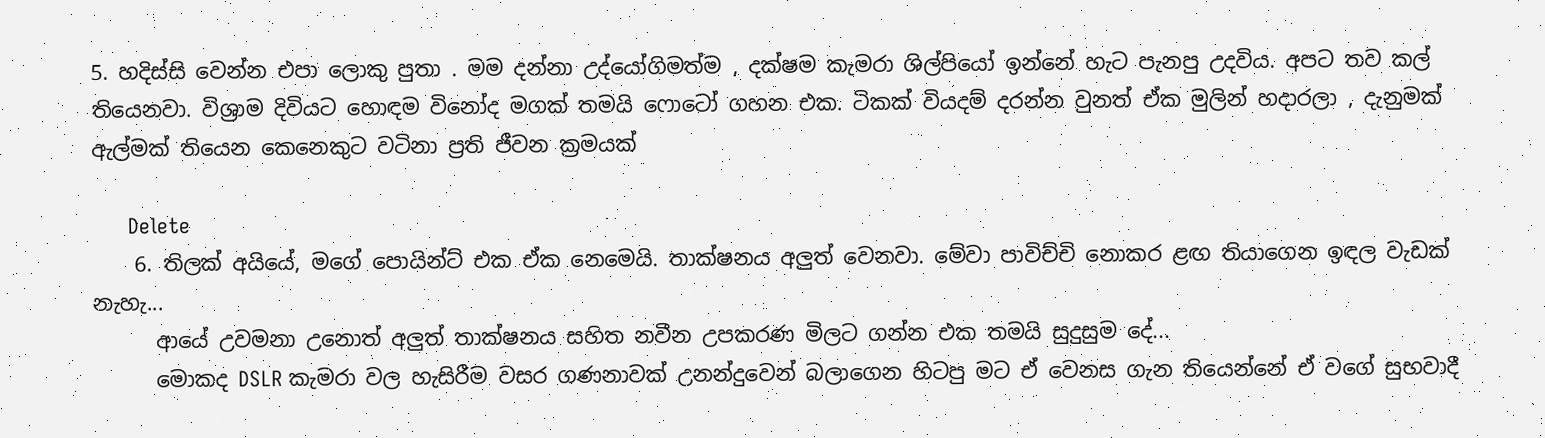5. හදිස්සි වෙන්න එපා ලොකු පුතා . මම දන්නා උද්යෝගිමත්ම , දක්ෂම කැමරා ශිල්පියෝ ඉන්නේ හැට පැනපු උදවිය. අපට තව කල් තියෙනවා. විශ්‍රාම දිවියට හොඳම විනෝද මගක් තමයි ෆොටෝ ගහන එක. ටිකක් වියදම් දරන්න වුනත් ඒක මුලින් හදාරලා , දැනුමක් ඇල්මක් තියෙන කෙනෙකුට වටිනා ප්‍රති ජීවන ක්‍රමයක්

      Delete
    6. තිලක් අයියේ, මගේ පොයින්ට් එක ඒක නෙමෙයි. තාක්ෂනය අලුත් වෙනවා. මේවා පාවිච්චි නොකර ළඟ තියාගෙන ඉඳල වැඩක් නැහැ...
      ආයේ උවමනා උනොත් අලුත් තාක්ෂනය සහිත නවීන උපකරණ මිලට ගන්න එක තමයි සුදුසුම දේ...
      මොකද DSLR කැමරා වල හැසිරීම වසර ගණනාවක් උනන්දුවෙන් බලාගෙන හිටපු මට ඒ වෙනස ගැන තියෙන්නේ ඒ වගේ සුභවාදී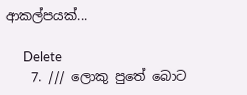ආකල්පයක්...

      Delete
    7. /// ලොකු පුතේ බොට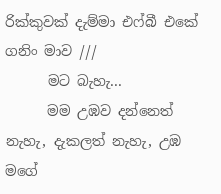රික්කුවක් දැම්මා එෆ්බී එකේ ගනිං මාව ///
      මට බැහැ...
      මම උඹව දන්නෙත් නැහැ, දැකලත් නැහැ, උඹ මගේ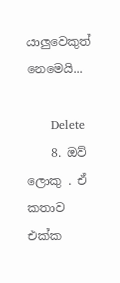යාලුවෙකුත් නෙමෙයි...

      Delete
    8. ඔව් ලොකු . ඒ කතාව එක්ක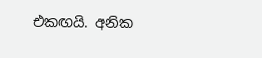එකඟයි. අනික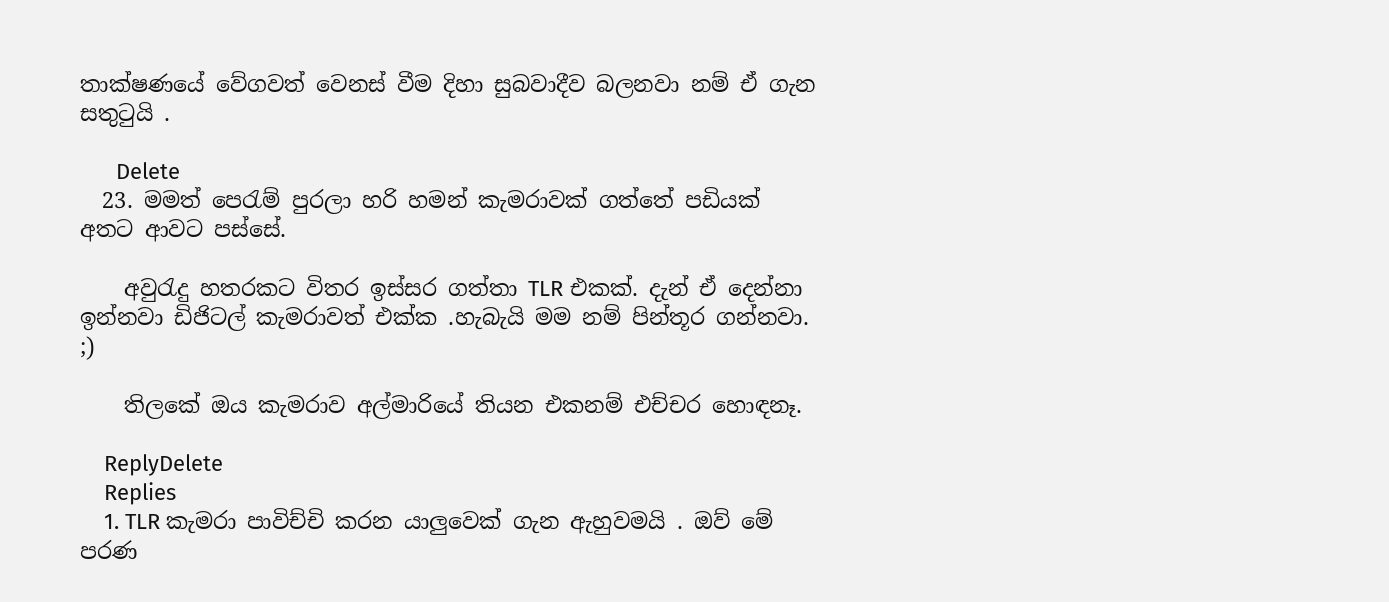තාක්ෂණයේ වේගවත් වෙනස් වීම දිහා සුබවාදීව බලනවා නම් ඒ ගැන සතුටුයි .

      Delete
  23. මමත් පෙරැම් පුරලා හරි හමන් කැමරාවක් ගත්තේ පඩියක් අතට ආවට පස්සේ.

    අවුරැදු හතරකට විතර ඉස්සර ගත්තා TLR එකක්. දැන් ඒ දෙන්නා ඉන්නවා ඩිජිටල් කැමරාවත් එක්ක .හැබැයි මම නම් පින්තූර ගන්නවා. ;)

    තිලකේ ඔය කැමරාව අල්මාරියේ තියන එකනම් එච්චර හොඳනෑ.

    ReplyDelete
    Replies
    1. TLR කැමරා පාවිච්චි කරන යාලුවෙක් ගැන ඇහුවමයි . ඔව් මේ පරණ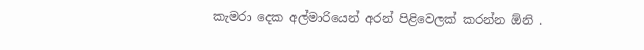කැමරා දෙක අල්මාරියෙන් අරන් පිළිවෙලක් කරන්න ඕනි .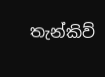තැන්කිව්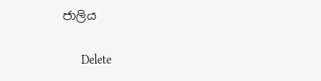ජාලිය

      Delete